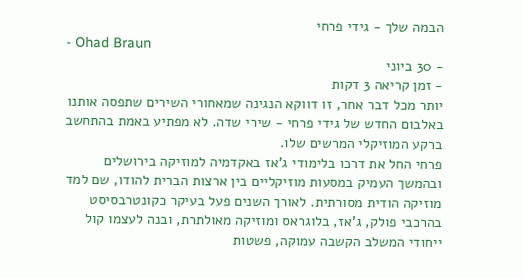הבמה שלך - גידי פרחי
- Ohad Braun
- 30 ביוני
- זמן קריאה 3 דקות
יותר מכל דבר אחר, זו דווקא הנגינה שמאחורי השירים שתפסה אותנו באלבום החדש של גידי פרחי - שירי שדה. לא מפתיע באמת בהתחשב ברקע המוזיקלי המרשים שלו.
פרחי החל את דרכו בלימודי ג'אז באקדמיה למוזיקה בירושלים ובהמשך העמיק במסעות מוזיקליים בין ארצות הברית להודו, שם למד מוזיקה הודית מסורתית. לאורך השנים פעל בעיקר כקונטרבסיסט בהרכבי פולק, ג'אז, בלוגראס ומוזיקה מאולתרת, ובנה לעצמו קול ייחודי המשלב הקשבה עמוקה, פשטות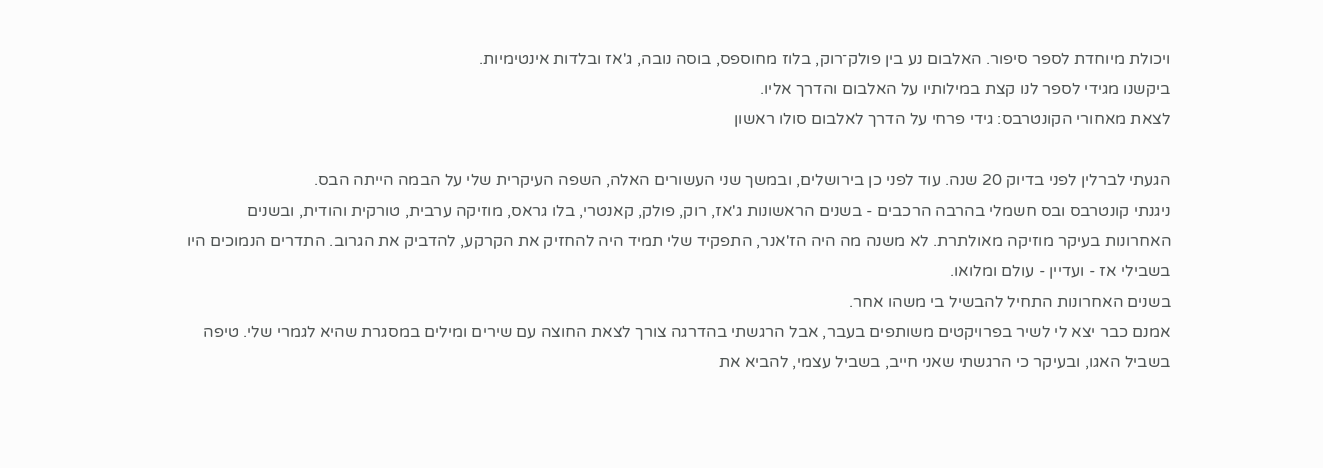ויכולת מיוחדת לספר סיפור. האלבום נע בין פולק־רוק, בלוז מחוספס, בוסה נובה, ג'אז ובלדות אינטימיות.
ביקשנו מגידי לספר לנו קצת במילותיו על האלבום והדרך אליו.
לצאת מאחורי הקונטרבס: גידי פרחי על הדרך לאלבום סולו ראשון

הגעתי לברלין לפני בדיוק 20 שנה. עוד לפני כן בירושלים, ובמשך שני העשורים האלה, השפה העיקרית שלי על הבמה הייתה הבס.
ניגנתי קונטרבס ובס חשמלי בהרבה הרכבים - בשנים הראשונות ג'אז, רוק, פולק, קאנטרי, בלו גראס, מוזיקה ערבית, טורקית והודית, ובשנים האחרונות בעיקר מוזיקה מאולתרת. לא משנה מה היה הז'אנר, התפקיד שלי תמיד היה להחזיק את הקרקע, להדביק את הגרוב. התדרים הנמוכים היו בשבילי אז - ועדיין - עולם ומלואו.
בשנים האחרונות התחיל להבשיל בי משהו אחר.
אמנם כבר יצא לי לשיר בפרויקטים משותפים בעבר, אבל הרגשתי בהדרגה צורך לצאת החוצה עם שירים ומילים במסגרת שהיא לגמרי שלי. טיפה בשביל האגו, ובעיקר כי הרגשתי שאני חייב, בשביל עצמי, להביא את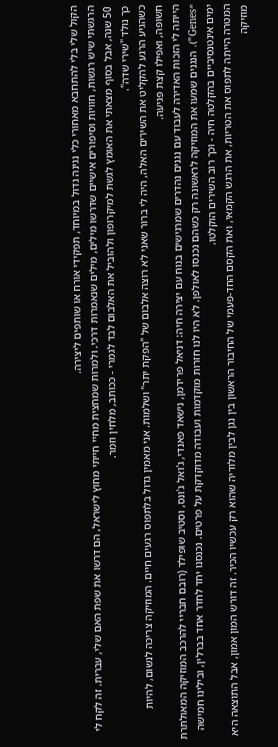הקול שלי בלי להתחבא מאחורי כלי נגינה גדול במיוחד, תפקידי אורח או שותפים ליצירה.
הרגשתי שיש רגשות, חוויות וסיפורים אישיים שדרשו מילים, מילים שנאמרות דרכי. ולמרות שמחצית מחיי חייתי מחוץ לישראל, הם דרשו את שפת האם שלי, עברית. זה לקח לי 50 שנה, אבל בסוף מצאתי את האומץ לגשת למיקרופון ולהוביל את האלבום לבד לגמרי - ככותב, מלחין וזמר.
כך נולד "שירי שדה".
כשהגיע הרגע להקליט את השירים האלה, היה לי ברור שאני לא רוצה אלבום של "הפקת יתר" ושלמות. אני מאמין גדול בלתפוס רגעים חיים. המוזיקה צריכה לנשום, להיות חשופה, ואפילו קצת פגיעה.
הייתה לי הזכות האדירה לעבוד עם נגנים נהדרים שמרגישים בנוח עם יצירה חיה: דניאל פרידמן, נישאד פאנדי, ג'ואל ג'ונס, וסטיב שופילד (רובם חבריי להרכב המוזיקה המאולתרת ״Genes”). הנגנים שמעו את המוזיקה לראשונה רק כשהם נכנסו לאולפן. לא היו לנו חזרות מוקדמות ועבודה מדוקדקת על פרטים. נכנסנו יחד לחדר אחד בברלין, ובילינו חמישה ימים אינטנסיביים בהקלטה חיה - וכך רוב השירים הוקלטו.
המטרה הייתה לתפוס את הטריות, את הרגש הקמאי, ואת הקסם החד-פעמי של החיבור הראשון בין נגן לבין מלודיה שהוא רק עכשיו הכיר. זה דורש המון אמון, אבל התוצאה היא מוזיקה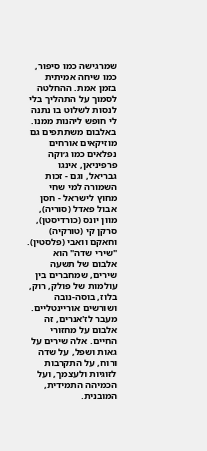שמרגישה כמו סיפור, כמו שיחה אמיתית בזמן אמת. ההחלטה לסמוך על התהליך בלי לנסות לשלוט בו נתנה לי חופש ליהנות ממנו.
באלבום משתתפים גם מוזיקאים אורחים נפלאים כמו ג׳וקה פרפיניאן, אינגו גבריאל, וגם - זכות השמורה למי שחי מחוץ לישראל - חסן אבול פאדל (סוריה), מוון יונס (כורדיסטן), סרקן קי (טורקיה) וחאקם וואבי (פלסטין).
"שירי שדה" הוא אלבום של תשעה שירים, שמחברים בין עולמות של פולק, רוק, בלוז, בוסה-נובה ושורשים אוריינטליים. מעבר לז'אנרים, זה אלבום על מחזורי החיים. אלה שירים על גאות ושפל, על שדה ורוח, על התקרבות לזוגיות ולעצמך, ועל הכמיהה התמידית, המובנית.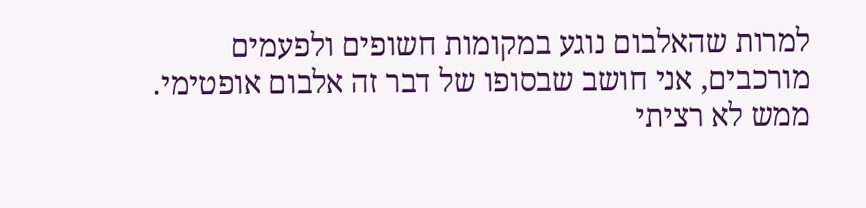למרות שהאלבום נוגע במקומות חשופים ולפעמים מורכבים, אני חושב שבסופו של דבר זה אלבום אופטימי. ממש לא רציתי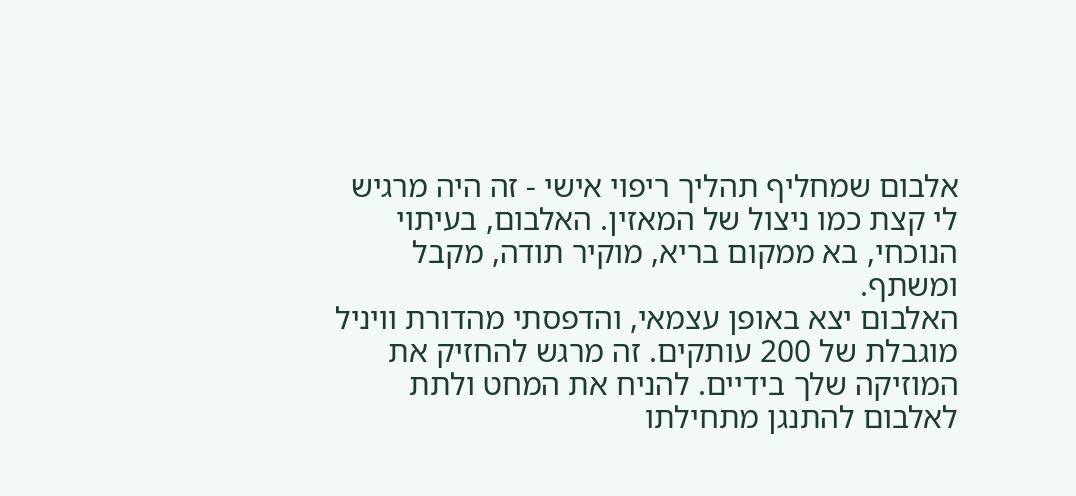אלבום שמחליף תהליך ריפוי אישי - זה היה מרגיש לי קצת כמו ניצול של המאזין. האלבום, בעיתוי הנוכחי, בא ממקום בריא, מוקיר תודה, מקבל ומשתף.
האלבום יצא באופן עצמאי, והדפסתי מהדורת וויניל מוגבלת של 200 עותקים. זה מרגש להחזיק את המוזיקה שלך בידיים. להניח את המחט ולתת לאלבום להתנגן מתחילתו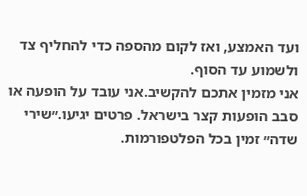ועד האמצע, ואז לקום מהספה כדי להחליף צד ולשמוע עד הסוף.
אני מזמין אתכם להקשיב.אני עובד על הופעה או סבב הופעות קצר בישראל. פרטים יגיעו.״שירי שדה״ זמין בכל הפלטפורמות.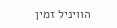הוויניל זמין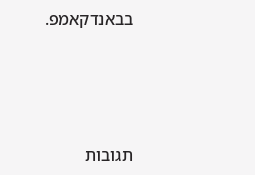בבאנדקאמפ.




תגובות